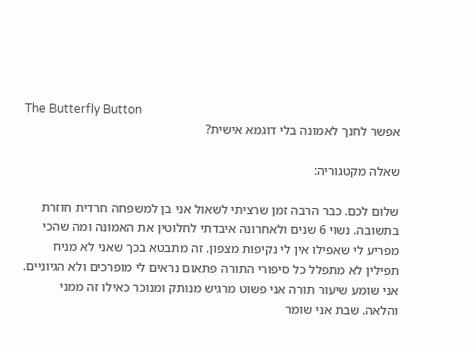The Butterfly Button
אפשר לחנך לאמונה בלי דוגמא אישית?

שאלה מקטגוריה:

שלום לכם. כבר הרבה זמן שרציתי לשאול אני בן למשפחה חרדית חוזרת בתשובה. נשוי 6 שנים ולאחרונה איבדתי לחלוטין את האמונה ומה שהכי מפריע לי שאפילו אין לי נקיפות מצפון. זה מתבטא בכך שאני לא מניח תפילין לא מתפלל כל סיפורי התורה פתאום נראים לי מופרכים ולא הגיוניים. אני שומע שיעור תורה אני פשוט מרגיש מנותק ומנוכר כאילו זה ממני והלאה. שבת אני שומר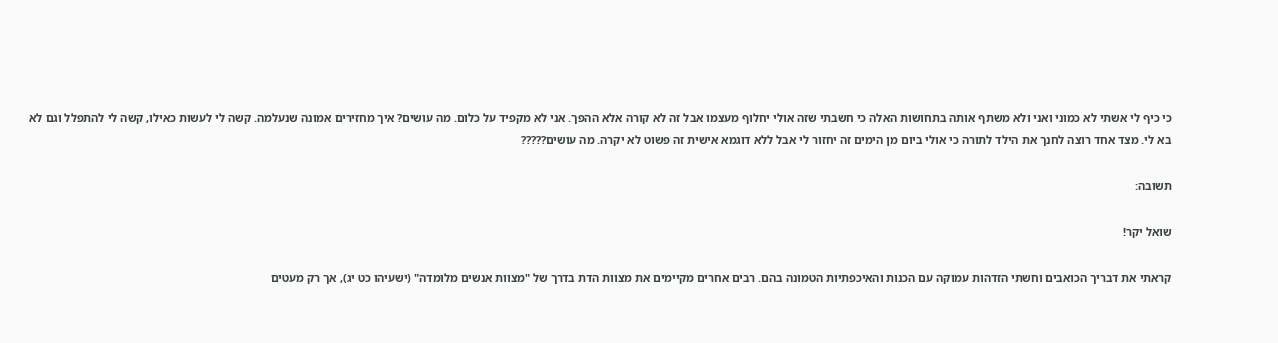כי כיף לי אשתי לא כמוני ואני ולא משתף אותה בתחושות האלה כי חשבתי שזה אולי יחלוף מעצמו אבל זה לא קורה אלא ההפך. אני לא מקפיד על כלום. מה עושים? איך מחזירים אמונה שנעלמה. קשה לי לעשות כאילו, קשה לי להתפלל וגם לא בא לי. מצד אחד רוצה לחנך את הילד לתורה כי אולי ביום מן הימים זה יחזור לי אבל ללא דוגמא אישית זה פשוט לא יקרה. מה עושים?????

תשובה:

שואל יקר!

קראתי את דבריך הכואבים וחשתי הזדהות עמוקה עם הכנות והאיכפתיות הטמונה בהם. רבים אחרים מקיימים את מצוות הדת בדרך של "מצוות אנשים מלומדה" (ישעיהו כט יג), אך רק מעטים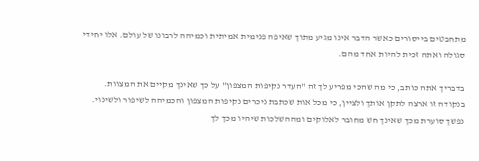מתחבטים בייסורים כאשר הדבר אינו מגיע מתוך שאיפה פנימית אמיתית וכמיהה לרבונו של עולם. אלו יחידי סגולה ואתה זכית להיות אחד מהם.

בדבריך אתה כותב, כי מה שהכי מפריע לך זה "העדר נקיפות המצפון" על כך שאינך מקיים את המצוות. בנקודה זו ארצה לתקן אותך ולציין, כי מכל אות שכתבת ניכרים נקיפות המצפון והכמיהה לשיפור ולשינוי. נפשך סוערת מכך שאינך חש מחובר לאלוקים ומההשלכות שיהיו מכך לך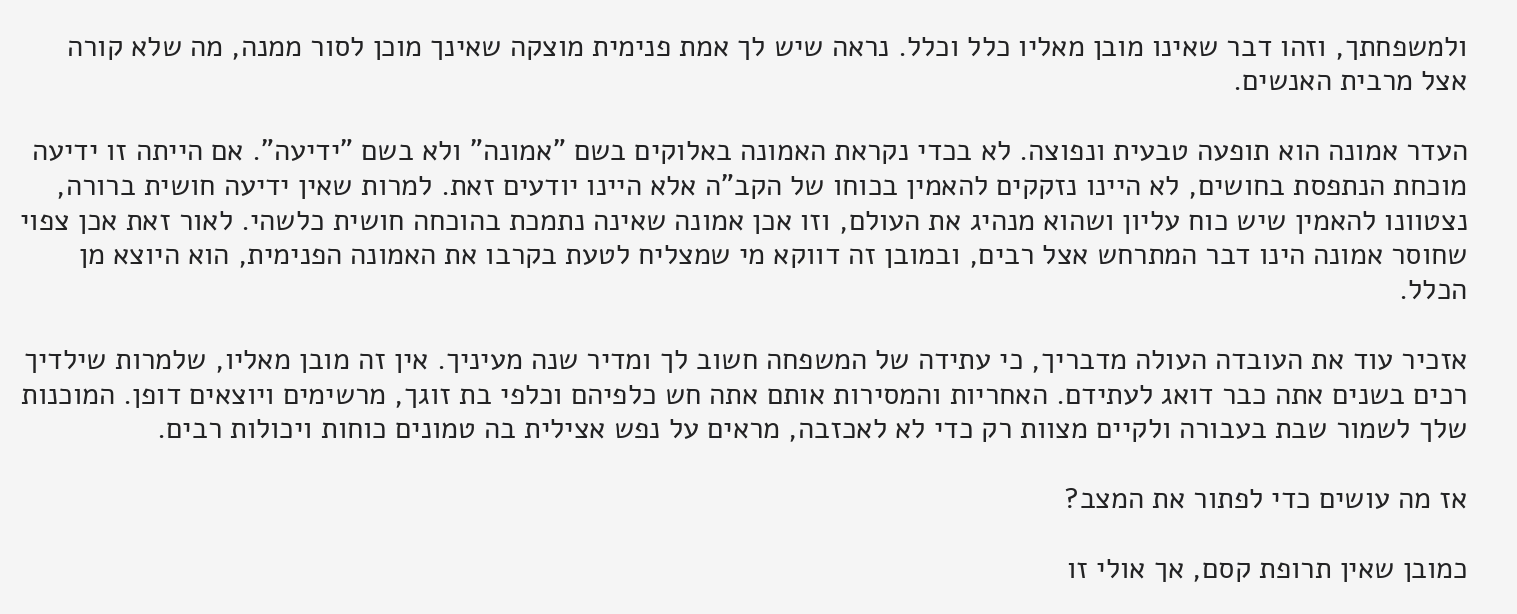ולמשפחתך, וזהו דבר שאינו מובן מאליו כלל וכלל. נראה שיש לך אמת פנימית מוצקה שאינך מוכן לסור ממנה, מה שלא קורה אצל מרבית האנשים.

העדר אמונה הוא תופעה טבעית ונפוצה. לא בכדי נקראת האמונה באלוקים בשם "אמונה" ולא בשם "ידיעה". אם הייתה זו ידיעה מוכחת הנתפסת בחושים, לא היינו נזקקים להאמין בכוחו של הקב"ה אלא היינו יודעים זאת. למרות שאין ידיעה חושית ברורה, נצטוונו להאמין שיש כוח עליון ושהוא מנהיג את העולם, וזו אכן אמונה שאינה נתמכת בהוכחה חושית כלשהי. לאור זאת אכן צפוי שחוסר אמונה הינו דבר המתרחש אצל רבים, ובמובן זה דווקא מי שמצליח לטעת בקרבו את האמונה הפנימית, הוא היוצא מן הכלל.

אזכיר עוד את העובדה העולה מדבריך, כי עתידה של המשפחה חשוב לך ומדיר שנה מעיניך. אין זה מובן מאליו, שלמרות שילדיך רכים בשנים אתה כבר דואג לעתידם. האחריות והמסירות אותם אתה חש כלפיהם וכלפי בת זוגך, מרשימים ויוצאים דופן. המוכנות שלך לשמור שבת בעבורה ולקיים מצוות רק כדי לא לאכזבה, מראים על נפש אצילית בה טמונים כוחות ויכולות רבים.

אז מה עושים כדי לפתור את המצב?

כמובן שאין תרופת קסם, אך אולי זו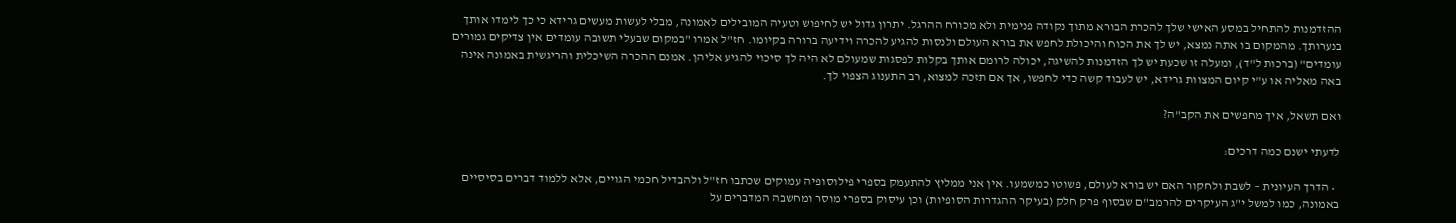ההזדמנות להתחיל במסע האישי שלך להכרת הבורא מתוך נקודה פנימית ולא מכורח ההרגל. יתרון גדול יש לחיפוש וטעיה המובילים לאמונה, מבלי לעשות מעשים גרידא כי כך לימדו אותך בנערותך. מהמקום בו אתה נמצא, יש לך את הכוח והיכולת לחפש את בורא העולם ולנסות להגיע להכרה וידיעה ברורה בקיומו. חז"ל אמרו "במקום שבעלי תשובה עומדים אין צדיקים גמורים עומדים" (ברכות ל"ד), ומעלה זו שכעת יש לך הזדמנות להשיגה, יכולה לרומם אותך בקלות לפסגות שמעולם לא היה לך סיכוי להגיע אליהן. אמנם ההכרה השיכלית והריגשית באמונה אינה באה מאליה או ע"י קיום המצוות גרידא, יש לעבוד קשה כדי לחפשו, אך אם תזכה למצוא, רב התענוג הצפוי לך.

ואם תשאל, איך מחפשים את הקב"ה?

לדעתי ישנם כמה דרכים:

  • הדרך העיונית – לשבת ולחקור האם יש בורא לעולם, פשוטו כמשמעו. אין אני ממליץ להתעמק בספרי פילוסופיה עמוקים שכתבו חז"ל ולהבדיל חכמי הגויים, אלא ללמוד דברים בסיסיים באמונה, כמו למשל י"ג העיקרים להרמב"ם שבסוף פרק חלק (בעיקר ההגדרות הסופיות) וכן עיסוק בספרי מוסר ומחשבה המדברים על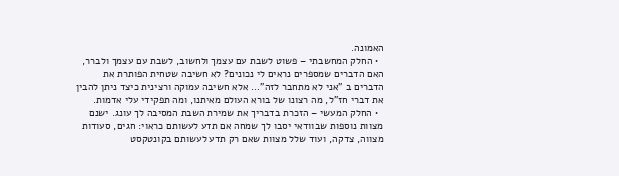האמונה.
  • החלק המחשבתי – פשוט לשבת עם עצמך ולחשוב, לשבת עם עצמך ולברר, האם הדברים שמספרים נראים לי נכונים? לא חשיבה שטחית הפותרת את הדברים ב "אני לא מתחבר לזה"… אלא חשיבה עמוקה ורצינית כיצד ניתן להבין את דברי חז"ל, מה רצונו של בורא העולם מאיתנו, ומה תפקידי עלי אדמות.
  • החלק המעשי – הזכרת בדבריך את שמירת השבת המסיבה לך עונג. ישנם מצוות נוספות שבוודאי יסבו לך שמחה אם תדע לעשותם כראוי: חגים, סעודות מצווה, צדקה, ועוד שלל מצוות שאם רק תדע לעשותם בקונטקסט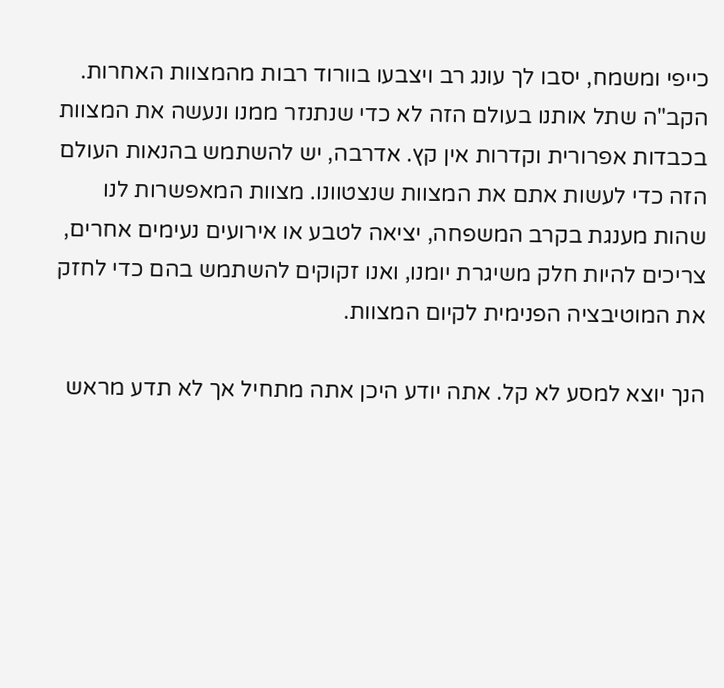כייפי ומשמח, יסבו לך עונג רב ויצבעו בוורוד רבות מהמצוות האחרות. הקב"ה שתל אותנו בעולם הזה לא כדי שנתנזר ממנו ונעשה את המצוות בכבדות אפרורית וקדרות אין קץ. אדרבה, יש להשתמש בהנאות העולם הזה כדי לעשות אתם את המצוות שנצטוונו. מצוות המאפשרות לנו שהות מענגת בקרב המשפחה, יציאה לטבע או אירועים נעימים אחרים, צריכים להיות חלק משיגרת יומנו, ואנו זקוקים להשתמש בהם כדי לחזק את המוטיבציה הפנימית לקיום המצוות.

הנך יוצא למסע לא קל. אתה יודע היכן אתה מתחיל אך לא תדע מראש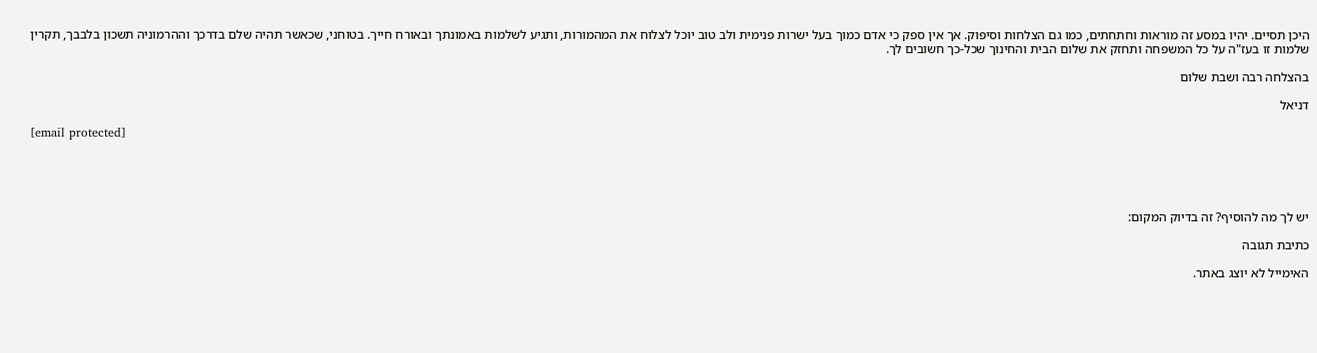היכן תסיים. יהיו במסע זה מוראות וחתחתים, כמו גם הצלחות וסיפוק. אך אין ספק כי אדם כמוך בעל ישרות פנימית ולב טוב יוכל לצלוח את המהמורות, ותגיע לשלמות באמונתך ובאורח חייך. בטוחני, שכאשר תהיה שלם בדרכך וההרמוניה תשכון בלבבך, תקרין שלמות זו בעז"ה על כל המשפחה ותחזק את שלום הבית והחינוך שכל-כך חשובים לך.

בהצלחה רבה ושבת שלום

דניאל

[email protected]





יש לך מה להוסיף? זה בדיוק המקום:

כתיבת תגובה

האימייל לא יוצג באתר.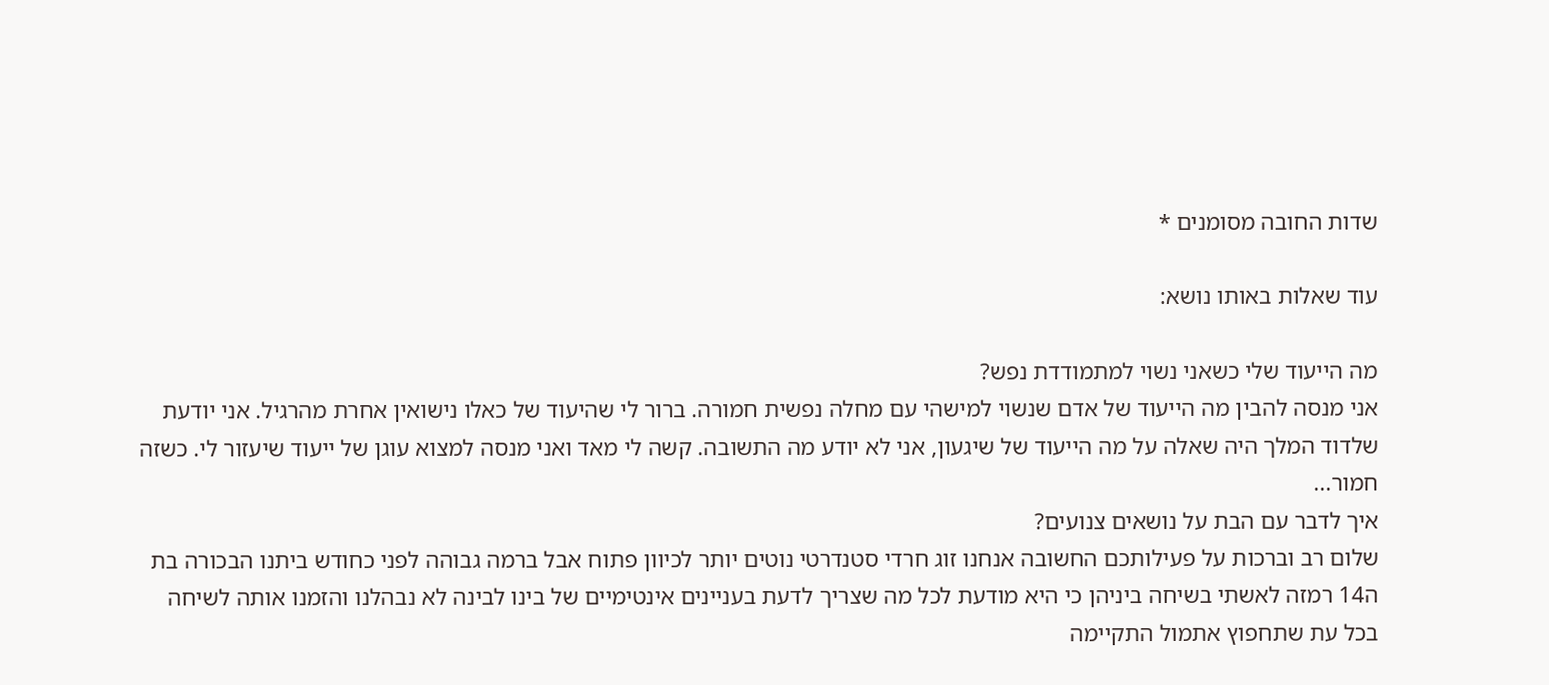שדות החובה מסומנים *

עוד שאלות באותו נושא:

מה הייעוד שלי כשאני נשוי למתמודדת נפש?
אני מנסה להבין מה הייעוד של אדם שנשוי למישהי עם מחלה נפשית חמורה. ברור לי שהיעוד של כאלו נישואין אחרת מהרגיל. אני יודעת שלדוד המלך היה שאלה על מה הייעוד של שיגעון, אני לא יודע מה התשובה. קשה לי מאד ואני מנסה למצוא עוגן של ייעוד שיעזור לי. כשזה חמור...
איך לדבר עם הבת על נושאים צנועים?
שלום רב וברכות על פעילותכם החשובה אנחנו זוג חרדי סטנדרטי נוטים יותר לכיוון פתוח אבל ברמה גבוהה לפני כחודש ביתנו הבכורה בת ה14 רמזה לאשתי בשיחה ביניהן כי היא מודעת לכל מה שצריך לדעת בעניינים אינטימיים של בינו לבינה לא נבהלנו והזמנו אותה לשיחה בכל עת שתחפוץ אתמול התקיימה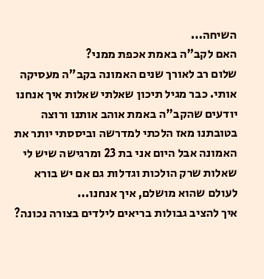השיחה...
האם לקב"ה באמת אכפת ממני?
שלום רב לאורך שנים האמונה בקב"ה מעסיקה אותי. כבר מגיל תיכון שאלתי שאלות איך אנחנו יודעים שהקב"ה באמת אוהב אותנו ורוצה בטובתנו מאז הלכתי למדרשה וביססתי יותר את האמונה אבל היום אני בת 23 ומרגישה שיש לי שאלות שרק הולכות וגדלות גם אם יש בורא לעולם שהוא מושלם, איך אנחנו...
איך להציב גבולות בריאים לילדים בצורה נכונה?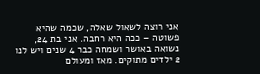אני רוצה לשאול שאלה, שכמה שהיא פשוטה – ככה היא רחבה. אני בת 24, נשואה באושר ושמחה כבר 4 שנים ויש לנו 2 ילדים מתוקים. מאז ומעולם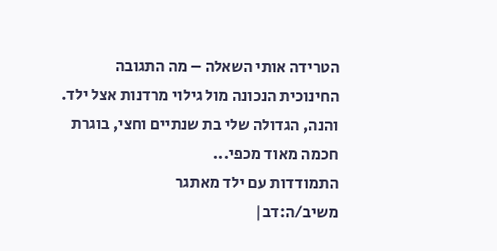הטרידה אותי השאלה – מה התגובה החינוכית הנכונה מול גילוי מרדנות אצל ילד. והנה, הגדולה שלי בת שנתיים וחצי, בוגרת חכמה מאוד מכפי...
התמודדות עם ילד מאתגר
משיב/ה:דב|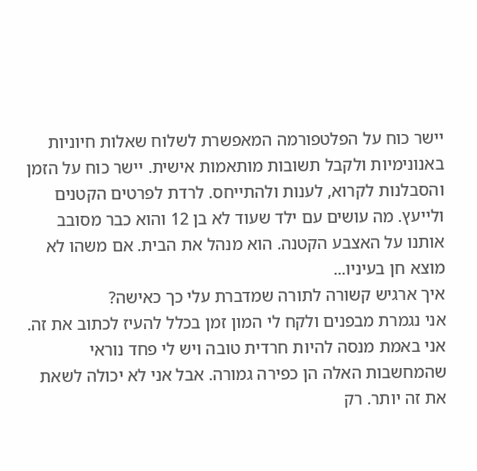יישר כוח על הפלטפורמה המאפשרת לשלוח שאלות חיוניות באנונימיות ולקבל תשובות מותאמות אישית. יישר כוח על הזמן והסבלנות לקרוא, לענות ולהתייחס. לרדת לפרטים הקטנים ולייעץ. מה עושים עם ילד שעוד לא בן 12 והוא כבר מסובב אותנו על האצבע הקטנה. הוא מנהל את הבית. אם משהו לא מוצא חן בעיניו...
איך ארגיש קשורה לתורה שמדברת עלי כך כאישה?
אני נגמרת מבפנים ולקח לי המון זמן בכלל להעיז לכתוב את זה. אני באמת מנסה להיות חרדית טובה ויש לי פחד נוראי שהמחשבות האלה הן כפירה גמורה. אבל אני לא יכולה לשאת את זה יותר. רק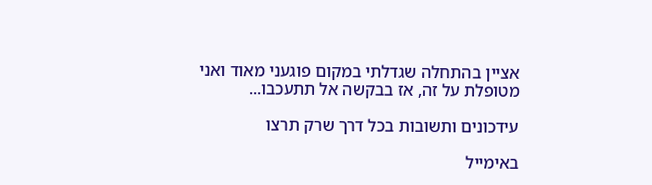אציין בהתחלה שגדלתי במקום פוגעני מאוד ואני מטופלת על זה, אז בבקשה אל תתעכבו...

עידכונים ותשובות בכל דרך שרק תרצו

באימייל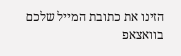הזינו את כתובת המייל שלכם
בוואצאפ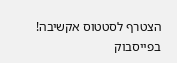הצטרף לסטטוס אקשיבה!
בפייסבוק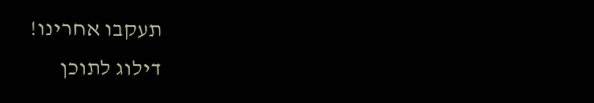תעקבו אחרינו!
דילוג לתוכן